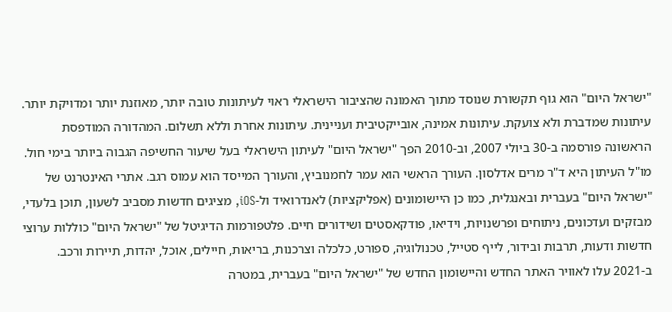"ישראל היום" הוא גוף תקשורת שנוסד מתוך האמונה שהציבור הישראלי ראוי לעיתונות טובה יותר, מאוזנת יותר ומדויקת יותר. עיתונות שמדברת ולא צועקת. עיתונות אמינה, אובייקטיבית ועניינית. עיתונות אחרת וללא תשלום. המהדורה המודפסת הראשונה פורסמה ב-30 ביולי 2007, וב-2010 הפך "ישראל היום" לעיתון הישראלי בעל שיעור החשיפה הגבוה ביותר בימי חול. מו"ל העיתון היא ד"ר מרים אדלסון. העורך הראשי הוא עמר לחמנוביץ, והעורך המייסד הוא עמוס רגב. אתרי האינטרנט של "ישראל היום" בעברית ובאנגלית, כמו כן היישומונים (אפליקציות) לאנדרואיד ול-iOS, מציגים חדשות מסביב לשעון, תוכן בלעדי, מבזקים ועדכונים, ניתוחים ופרשנויות, וידיאו, פודקאסטים ושידורים חיים. פלטפורמות הדיגיטל של "ישראל היום" כוללות ערוצי חדשות ודעות, תרבות ובידור, לייף סטייל, טכנולוגיה, ספורט, כלכלה וצרכנות, בריאות, חיילים, אוכל, יהדות, תיירות ורכב. ב-2021 עלו לאוויר האתר החדש והיישומון החדש של "ישראל היום" בעברית, במטרה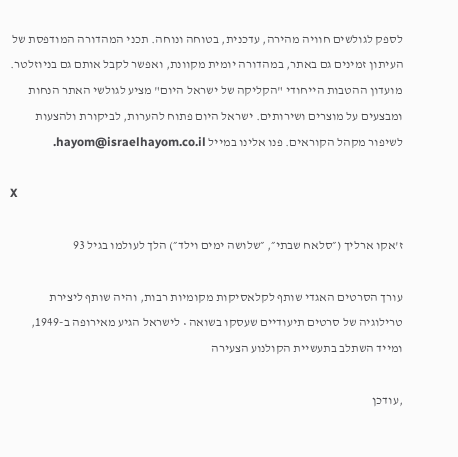לספק לגולשים חוויה מהירה, עדכנית, בטוחה ונוחה. תכני המהדורה המודפסת של העיתון זמינים גם באתר, במהדורה יומית מקוונת, ואפשר לקבל אותם גם בניוזלטר. מועדון ההטבות הייחודי "הקליקה של ישראל היום" מציע לגולשי האתר הנחות ומבצעים על מוצרים ושירותים. ישראל היום פתוח להערות, לביקורת ולהצעות לשיפור מקהל הקוראים. פנו אלינו במייל hayom@israelhayom.co.il.

X

ז'אקו ארליך (״סלאח שבתי״, ״שלושה ימים וילד״) הלך לעולמו בגיל 93

עורך הסרטים האגדי שותף לקלאסיקות מקומיות רבות, והיה שותף ליצירת טרילוגיה של סרטים תיעודיים שעסקו בשואה • לישראל הגיע מאירופה ב-1949, ומייד השתלב בתעשיית הקולנוע הצעירה

,עודכן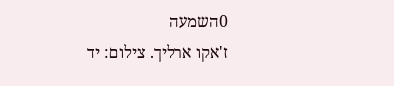0השמעה
ז'אקו ארליך. צילום: יד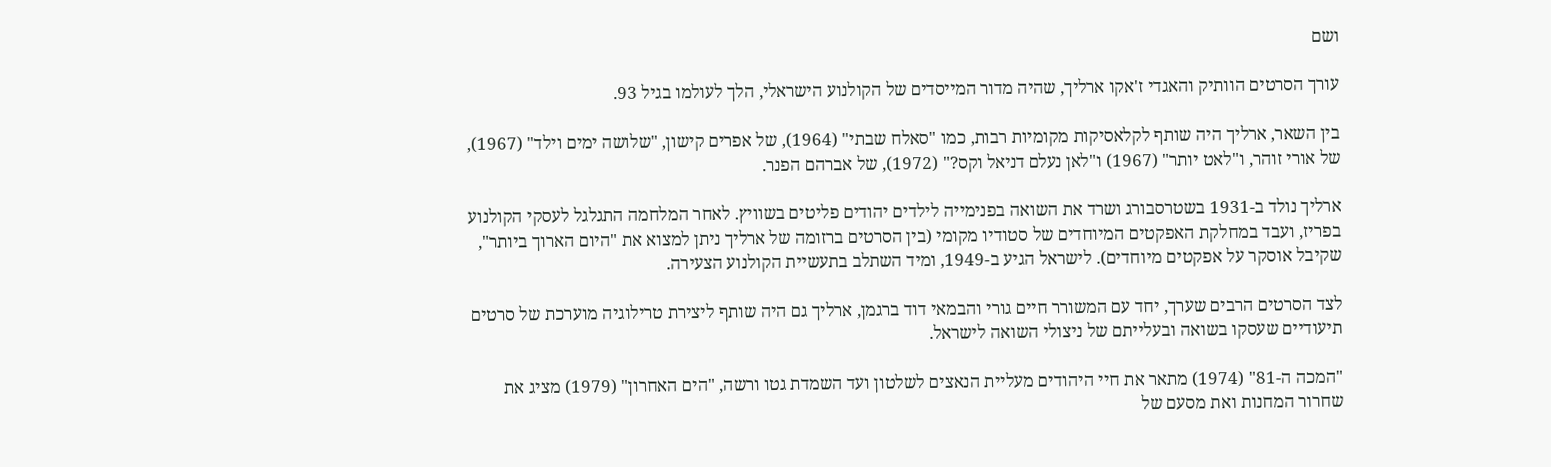ושם

עורך הסרטים הוותיק והאגדי ז'אקו ארליך, שהיה מדור המייסדים של הקולנוע הישראלי, הלך לעולמו בגיל 93.

בין השאר, ארליך היה שותף לקלאסיקות מקומיות רבות, כמו "סאלח שבתי" (1964), של אפרים קישון, "שלושה ימים וילד" (1967), של אורי זוהר, ו"לאט יותר" (1967) ו"לאן נעלם דניאל וקס?" (1972), של אברהם הפנר.

ארליך נולד ב-1931 בשטרסבורג ושרד את השואה בפנימייה לילדים יהודים פליטים בשוויץ. לאחר המלחמה התגלגל לעסקי הקולנוע בפריז, ועבד במחלקת האפקטים המיוחדים של סטודיו מקומי (בין הסרטים ברזומה של ארליך ניתן למצוא את "היום הארוך ביותר", שקיבל אוסקר על אפקטים מיוחדים). לישראל הגיע ב-1949, ומיד השתלב בתעשיית הקולנוע הצעירה.

לצד הסרטים הרבים שערך, יחד עם המשורר חיים גורי והבמאי דוד ברגמן, ארליך גם היה שותף ליצירת טרילוגיה מוערכת של סרטים תיעודיים שעסקו בשואה ובעלייתם של ניצולי השואה לישראל.

"המכה ה-81" (1974) מתאר את חיי היהודים מעליית הנאצים לשלטון ועד השמדת גטו ורשה, "הים האחרון" (1979) מציג את שחרור המחנות ואת מסעם של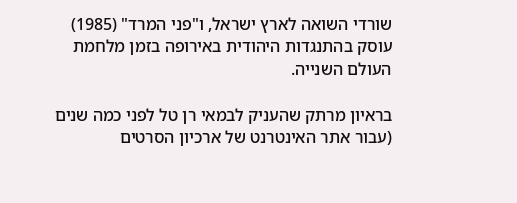שורדי השואה לארץ ישראל, ו"פני המרד" (1985) עוסק בהתנגדות היהודית באירופה בזמן מלחמת העולם השנייה.

בראיון מרתק שהעניק לבמאי רן טל לפני כמה שנים (עבור אתר האינטרנט של ארכיון הסרטים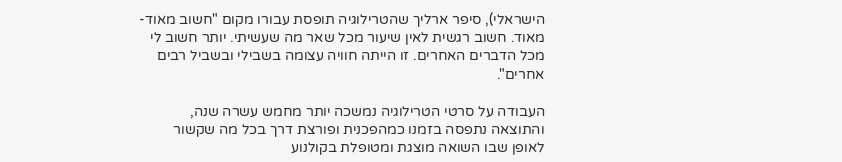הישראלי), סיפר ארליך שהטרילוגיה תופסת עבורו מקום "חשוב מאוד-מאוד. חשוב רגשית לאין שיעור מכל שאר מה שעשיתי. יותר חשוב לי מכל הדברים האחרים. זו הייתה חוויה עצומה בשבילי ובשביל רבים אחרים".

העבודה על סרטי הטרילוגיה נמשכה יותר מחמש עשרה שנה, והתוצאה נתפסה בזמנו כמהפכנית ופורצת דרך בכל מה שקשור לאופן שבו השואה מוצגת ומטופלת בקולנוע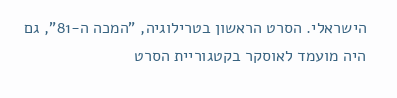הישראלי. הסרט הראשון בטרילוגיה, "המכה ה-81", גם היה מועמד לאוסקר בקטגוריית הסרט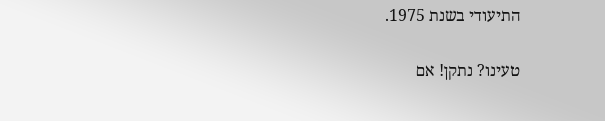התיעודי בשנת 1975.

טעינו? נתקן! אם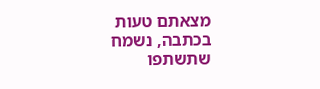מצאתם טעות בכתבה, נשמח שתשתפו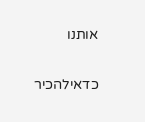אותנו

כדאילהכיר